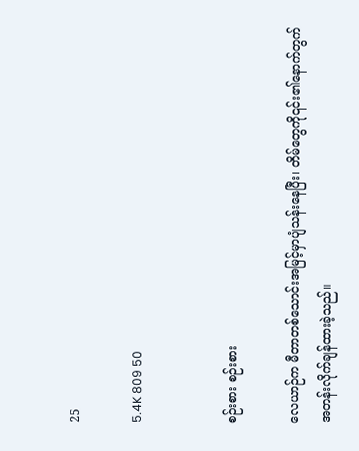25

5.4K 809 50


စဉ်းစား စဉ်းစား

လေယာဉ်က မီတာတစ်သောင်းအမြင့်မှာပျံသန်းနေပြီး၊ တိမ်တွေကို၎င်း၏နောက်တွက် အတန်းလိုက်ချန်ထားခဲ့သည်။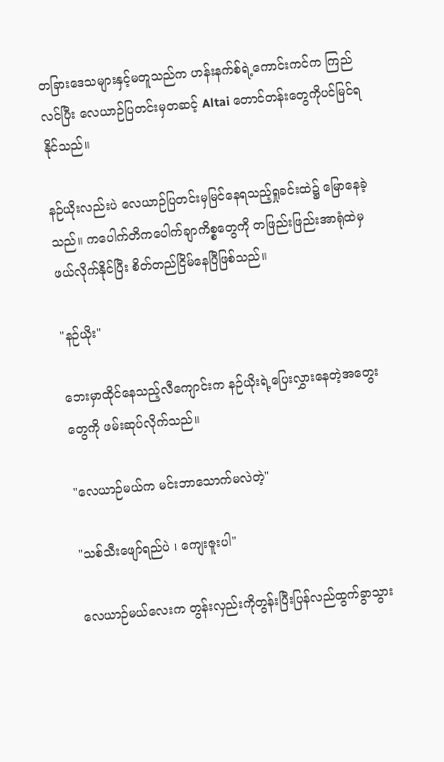တခြားဒေသများနှင့်မတူသည်က ဟန်းနက်စ်ရဲ့ကောင်းကင်က ကြည်လင်ပြီး လေယာဉ်ပြတင်းမှတဆင့် Altai တောင်တန်းတွေကိုပင်မြင်ရနိုင်သည်။

နဉ်ယိုးလည်းပဲ လေယာဉ်ပြတင်းမှမြင်နေရသည့်ရှုခင်းထဲ၌ မြောနေခဲ့သည်။ ကပေါက်တိကပေါက်ချာကိစ္စတွေကို တဖြည်းဖြည်းအာရုံထဲမှဖယ်လိုက်နိုင်ပြီး စိတ်တည်ငြိမ်နေပြီဖြစ်သည်။

"နဉ်ယိုး"

ဘေးမှာထိုင်နေသည့်လီကျောင်းက နဉ်ယိုးရဲ့ပြေးလွှားနေတဲ့အတွေးတွေကို ဖမ်းဆုပ်လိုက်သည်။

"လေယာဉ်မယ်က မင်းဘာသောက်မလဲတဲ့"

"သစ်သီးဖျော်ရည်ပဲ ၊ ကျေးဇူးပါ"

လေယာဉ်မယ်လေးက တွန်းလှည်းကိုတွန်းပြီးပြန်လည်ထွက်ခွာသွား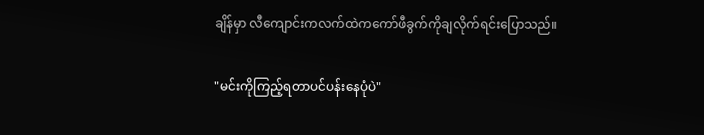ချိန်မှာ လီကျောင်းကလက်ထဲကကော်ဖီခွက်ကိုချလိုက်ရင်းပြောသည်။

"မင်းကိုကြည့်ရတာပင်ပန်းနေပုံပဲ"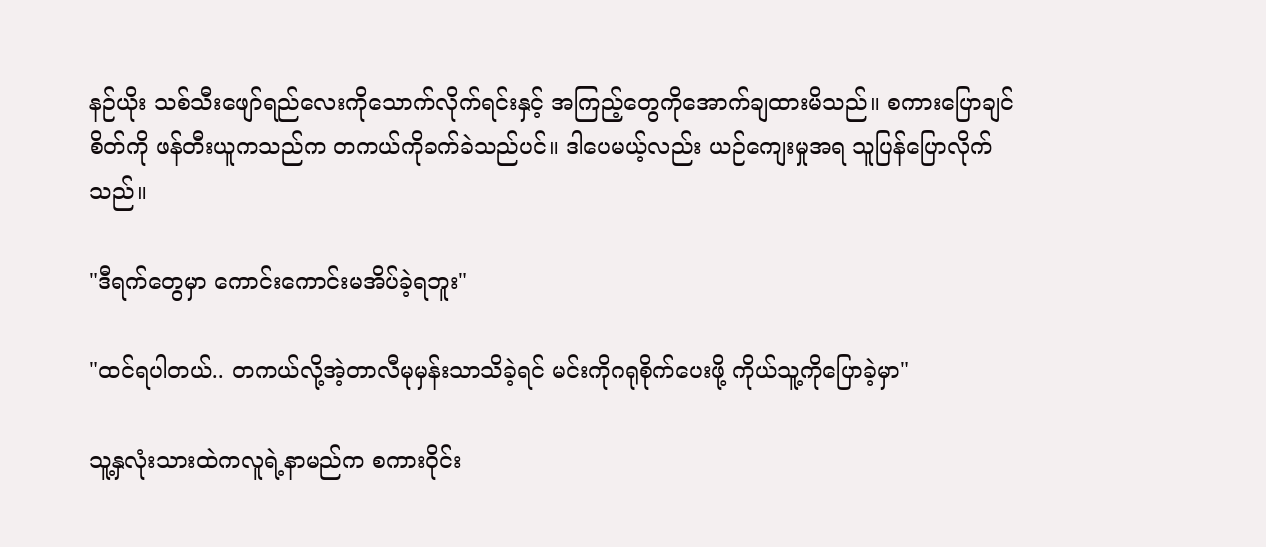နဉ်ယိုး သစ်သီးဖျော်ရည်လေးကိုသောက်လိုက်ရင်းနှင့် အကြည့်တွေကိုအောက်ချထားမိသည်။ စကားပြောချင်စိတ်ကို ဖန်တီးယူကသည်က တကယ်ကိုခက်ခဲသည်ပင်။ ဒါပေမယ့်လည်း ယဉ်ကျေးမှုအရ သူပြန်ပြောလိုက်သည်။

"ဒီရက်တွေမှာ ကောင်းကောင်းမအိပ်ခဲ့ရဘူး"

"ထင်ရပါတယ်.. တကယ်လို့အဲ့တာလီမုမှန်းသာသိခဲ့ရင် မင်းကိုဂရုစိုက်ပေးဖို့ ကိုယ်သူ့ကိုပြောခဲ့မှာ"

သူ့နှလုံးသားထဲကလူရဲ့နာမည်က စကားဝိုင်း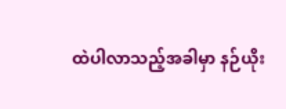ထဲပါလာသည့်အခါမှာ နဉ်ယိုး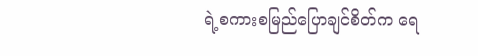ရဲ့စကားစမြည်ပြောချင်စိတ်က ရေ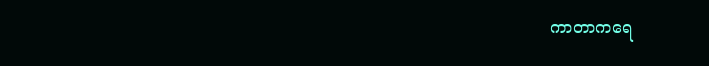ကာတာကရေ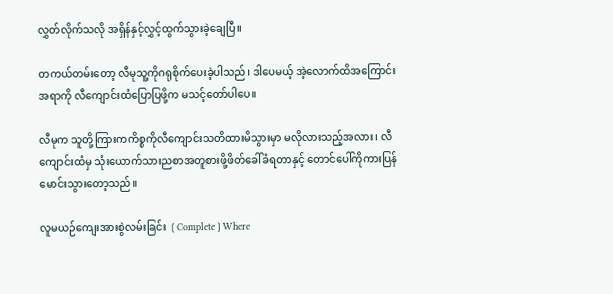လွှတ်လိုက်သလို အရှိန်နှင့်လွှင့်ထွက်သွားခဲ့ချေပြီ။

တကယ်တမ်းတော့ လီမုသူ့ကိုဂရုစိုက်ပေးခဲ့ပါသည်၊ ဒါပေမယ့် အဲ့လောက်ထိအကြောင်းအရာကို လီကျောင်းထံပြောပြဖို့က မသင့်တော်ပါပေ။

လီမုက သူတို့ကြားကကိစ္စကိုလီကျောင်းသတိထားမိသွားမှာ မလိုလားသည့်အလား၊ လီကျောင်းထံမှ သုံးယောက်သားညစာအတူစားဖို့ဖိတ်ခေါ်ခံရတာနှင့် တောင်ပေါ်ကိုကားပြန်မောင်းသွားတော့သည်။

လူမယဉ်ကျေးအားစွဲလမ်းခြင်း ❲Complete❳Where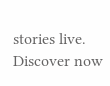stories live. Discover now